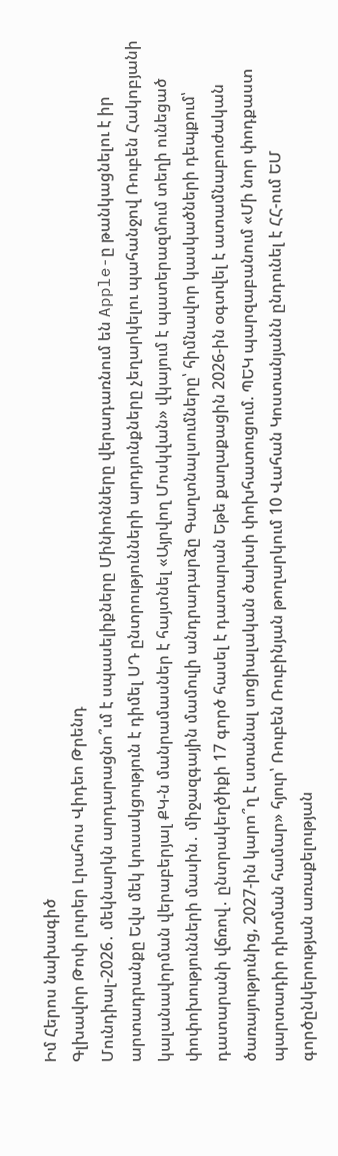Իմ Հերոս նախագիծ
Գլխավոր Թոփ լուրեր Լրահոս Վիդեո Թրենդ
Մունդիալ-2026․ մեկնարկն արդարացնո՞ւմ է սպասելիքները Մինիոնները վերադառնում են Apple-ը թանկացնելու է իր արտադրանքը Եվս մեկ կուսակցություն է դիմել ՍԴ ընտրությունների արդյունքները չեղարկելու պահանջով Ռուբեն Հակոբյանի կալանավորման վերաբերյալ ՔԿ-ն մանրամասներ է հայտնել «Այրվող Մոսկվան» վկայում է պատերազմում տեղի ունեցած փոփոխությունների մասին․ միջազգային մամուլի անդրադարձը Գաղտնալսումները՝ հիմնավոր կասկածների դեպքում՝ դատարանի վճռով․ ընտրակեղծիքի 17 գործ հասել է դատարան Եթե քաղաքացին 2026-ին օգտվել է ատամնաբուժական ծառայությունից, 2027-ին կարո՞ղ է ստանալ սոցիալական ծախսի փոխհատուցում. ՊԵԿ պարզաբանում «Մի նոր փոդքաստ պարտադիր դիտման համար» հյուր՝ Ռուբեն Ռուբինյան թողարկում 10 Վահան Կոստանյանն ընդունել է ՀՀ-ում ԵՄ գործընկերության առաքելության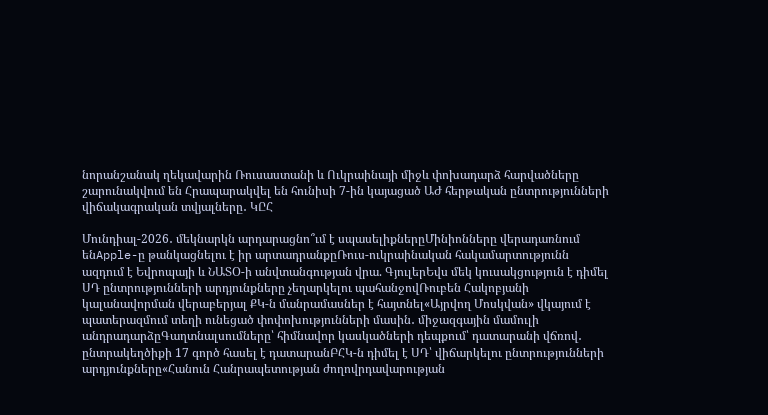նորանշանակ ղեկավարին Ռուսաստանի և Ուկրաինայի միջև փոխադարձ հարվածները շարունակվում են Հրապարակվել են հունիսի 7-ին կայացած ԱԺ հերթական ընտրությունների վիճակագրական տվյալները․ ԿԸՀ

Մունդիալ-2026․ մեկնարկն արդարացնո՞ւմ է սպասելիքներըՄինիոնները վերադառնում ենApple-ը թանկացնելու է իր արտադրանքըՌուս-ուկրաինական հակամարտությունն ազդում է Եվրոպայի և ՆԱՏՕ-ի անվտանգության վրա. ԳյուլերԵվս մեկ կուսակցություն է դիմել ՍԴ ընտրությունների արդյունքները չեղարկելու պահանջովՌուբեն Հակոբյանի կալանավորման վերաբերյալ ՔԿ-ն մանրամասներ է հայտնել«Այրվող Մոսկվան» վկայում է պատերազմում տեղի ունեցած փոփոխությունների մասին․ միջազգային մամուլի անդրադարձըԳաղտնալսումները՝ հիմնավոր կասկածների դեպքում՝ դատարանի վճռով․ ընտրակեղծիքի 17 գործ հասել է դատարանԲՀԿ-ն դիմել է ՍԴ՝ վիճարկելու ընտրությունների արդյունքները«Հանուն Հանրապետության ժողովրդավարության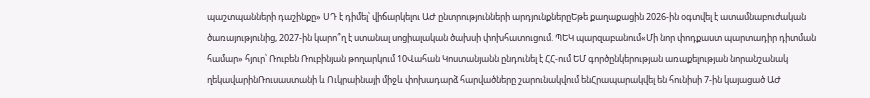պաշտպանների դաշինքը» ՍԴ է դիմել՝ վիճարկելու ԱԺ ընտրությունների արդյունքներըԵթե քաղաքացին 2026-ին օգտվել է ատամնաբուժական ծառայությունից, 2027-ին կարո՞ղ է ստանալ սոցիալական ծախսի փոխհատուցում. ՊԵԿ պարզաբանում«Մի նոր փոդքաստ պարտադիր դիտման համար» հյուր՝ Ռուբեն Ռուբինյան թողարկում 10Վահան Կոստանյանն ընդունել է ՀՀ-ում ԵՄ գործընկերության առաքելության նորանշանակ ղեկավարինՌուսաստանի և Ուկրաինայի միջև փոխադարձ հարվածները շարունակվում ենՀրապարակվել են հունիսի 7-ին կայացած ԱԺ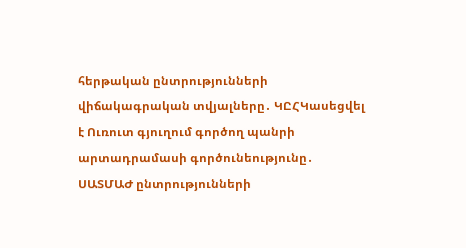հերթական ընտրությունների վիճակագրական տվյալները․ ԿԸՀԿասեցվել է Ուռուտ գյուղում գործող պանրի արտադրամասի գործունեությունը․ ՍԱՏՄԱԺ ընտրությունների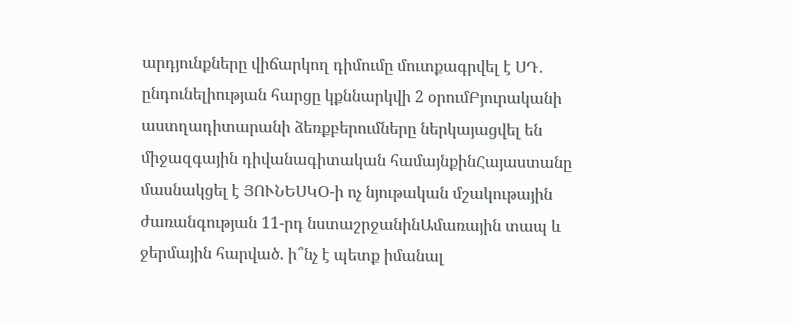արդյունքները վիճարկող դիմումը մուտքագրվել է ՍԴ․ ընդունելիության հարցը կքննարկվի 2 օրումԲյուրականի աստղադիտարանի ձեռքբերումները ներկայացվել են միջազգային դիվանագիտական համայնքինՀայաստանը մասնակցել է ՅՈՒՆԵՍԿՕ-ի ոչ նյութական մշակութային ժառանգության 11-րդ նստաշրջանինԱմառային տապ և ջերմային հարված. ի՞նչ է պետք իմանալ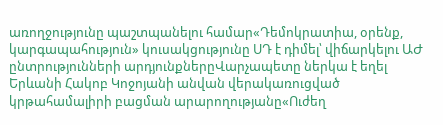առողջությունը պաշտպանելու համար«Դեմոկրատիա, օրենք, կարգապահություն» կուսակցությունը ՍԴ է դիմել՝ վիճարկելու ԱԺ ընտրությունների արդյունքներըՎարչապետը ներկա է եղել Երևանի Հակոբ Կոջոյանի անվան վերակառուցված կրթահամալիրի բացման արարողությանը«Ուժեղ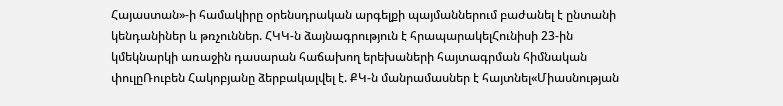Հայաստան»-ի համակիրը օրենսդրական արգելքի պայմաններում բաժանել է ընտանի կենդանիներ և թռչուններ. ՀԿԿ-ն ձայնագրություն է հրապարակելՀունիսի 23-ին կմեկնարկի առաջին դասարան հաճախող երեխաների հայտագրման հիմնական փուլըՌուբեն Հակոբյանը ձերբակալվել է. ՔԿ-ն մանրամասներ է հայտնել«Միասնության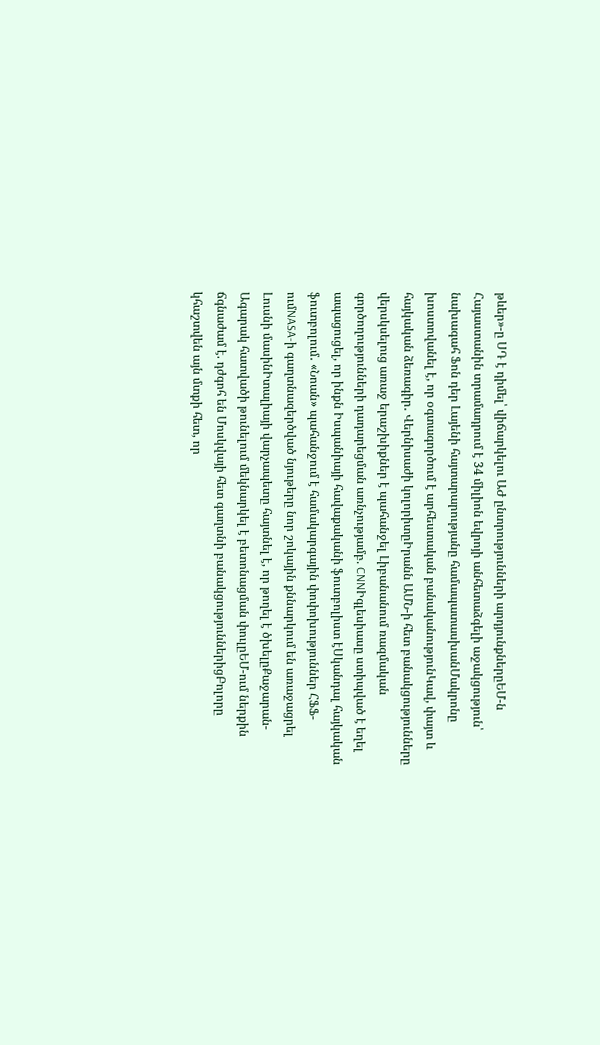թևեր»-ը ՍԴ է դիմել՝ վիճարկելու ԱԺ ընտրությունների արդյունքներըԵՄ-ն Հայաստանին տրամադրում է 34 միլիոն եվրոյի անհետաձգելի աջակցություն՝ նախագահ Ֆոն դեր Լայենի հայտարարությանը համապատասխանՄակրոնը խոստովանել է, որ օգտագործում է արհեստական բանականությունԿավ, փայտ և հայկական ձեռագիր․ Վերնիսաժի կոլորիտըԻրանն ԱՄՆ-ի հետ բանակցությունները վերսկսելուց առաջ երաշխիքներ է պահանջել Լիբանանում ռազմական գործողությունների դադարեցման առնչությամբ. CNNԻգլեսիասը ստիպված է եղել ապացուցել, որ ինքն Իսպանիայի հավաքականի ֆուտբոլիստ էՍկանդալ հայկական ֆուտբոլում․ «Նոան» պահանջում է համակարգային փոփոխություններ ՀՖՖ-ումNASA-ի գաղտնազերծված նյութերը նոր շոկային քննարկում են առաջացրել Լուսնի մասինԻտալիայի վարչապետը հայտնել է, որ թողել է ծխելըՔաջարան-Ագարակ հատվածի թունելում մեկնարկել է բետոնացման փուլըԵՄ-ում ներքին ճգնաժամ է. դժգոհ են Մոսկվայի հետ գաղտնի բանակցություններիցԲոլորը կհաշտվեն այն մտքի հետ, որ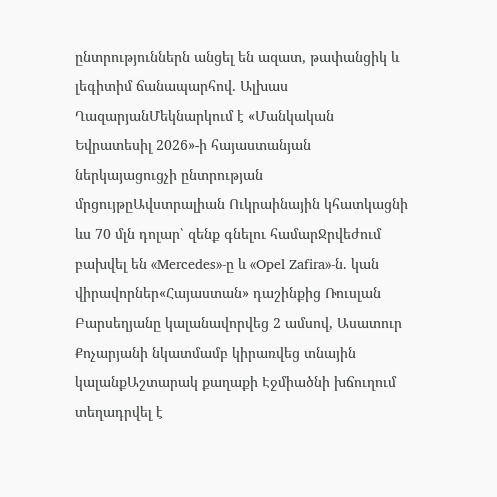ընտրություններն անցել են ազատ, թափանցիկ և լեգիտիմ ճանապարհով․ Ալխաս ՂազարյանՄեկնարկում է «Մանկական Եվրատեսիլ 2026»-ի հայաստանյան ներկայացուցչի ընտրության մրցույթըԱվստրալիան Ուկրաինային կհատկացնի ևս 70 մլն դոլար՝ զենք գնելու համարՋրվեժում բախվել են «Mercedes»-ը և «Opel Zafira»-ն. կան վիրավորներ«Հայաստան» դաշինքից Ռուսլան Բարսեղյանը կալանավորվեց 2 ամսով, Ասատուր Քոչարյանի նկատմամբ կիրառվեց տնային կալանքԱշտարակ քաղաքի Էջմիածնի խճուղում տեղադրվել է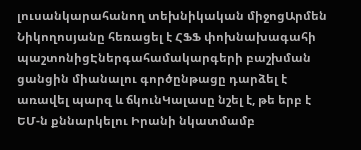լուսանկարահանող տեխնիկական միջոցԱրմեն Նիկողոսյանը հեռացել է ՀՖՖ փոխնախագահի պաշտոնիցԷներգահամակարգերի բաշխման ցանցին միանալու գործընթացը դարձել է առավել պարզ և ճկունԿալասը նշել է, թե երբ է ԵՄ-ն քննարկելու Իրանի նկատմամբ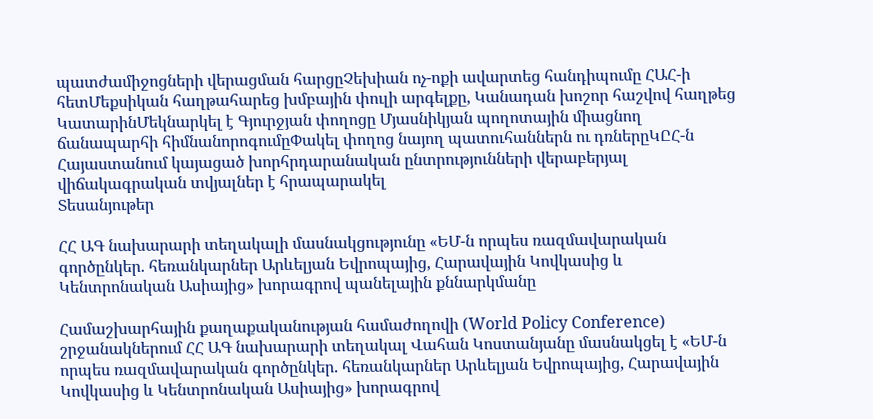պատժամիջոցների վերացման հարցըՉեխիան ոչ-ոքի ավարտեց հանդիպումը ՀԱՀ-ի հետՄեքսիկան հաղթահարեց խմբային փուլի արգելքը, Կանադան խոշոր հաշվով հաղթեց ԿատարինՄեկնարկել է Գյուրջյան փողոցը Մյասնիկյան պողոտային միացնող ճանապարհի հիմնանորոգումըՓակել փողոց նայող պատուհաններն ու դռներըԿԸՀ-ն Հայաստանում կայացած խորհրդարանական ընտրությունների վերաբերյալ վիճակագրական տվյալներ է հրապարակել
Տեսանյութեր

ՀՀ ԱԳ նախարարի տեղակալի մասնակցությունը «ԵՄ-ն որպես ռազմավարական գործընկեր. հեռանկարներ Արևելյան Եվրոպայից, Հարավային Կովկասից և Կենտրոնական Ասիայից» խորագրով պանելային քննարկմանը

Համաշխարհային քաղաքականության համաժողովի (World Policy Conference) շրջանակներում ՀՀ ԱԳ նախարարի տեղակալ Վահան Կոստանյանը մասնակցել է «ԵՄ-ն որպես ռազմավարական գործընկեր. հեռանկարներ Արևելյան Եվրոպայից, Հարավային Կովկասից և Կենտրոնական Ասիայից» խորագրով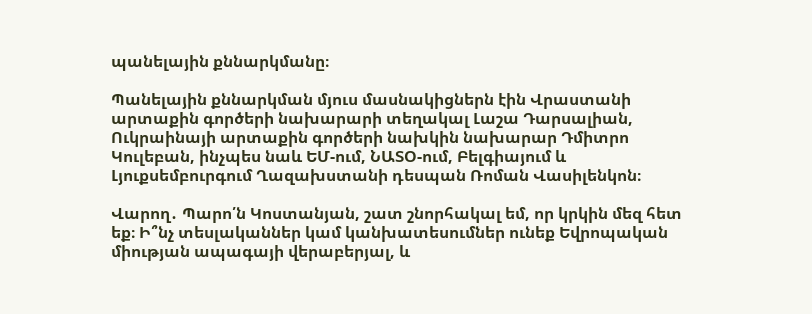պանելային քննարկմանը։

Պանելային քննարկման մյուս մասնակիցներն էին Վրաստանի արտաքին գործերի նախարարի տեղակալ Լաշա Դարսալիան, Ուկրաինայի արտաքին գործերի նախկին նախարար Դմիտրո Կուլեբան, ինչպես նաև ԵՄ-ում, ՆԱՏՕ-ում, Բելգիայում և Լյուքսեմբուրգում Ղազախստանի դեսպան Ռոման Վասիլենկոն։

Վարող․ Պարո՛ն Կոստանյան, շատ շնորհակալ եմ, որ կրկին մեզ հետ եք։ Ի՞նչ տեսլականներ կամ կանխատեսումներ ունեք Եվրոպական միության ապագայի վերաբերյալ, և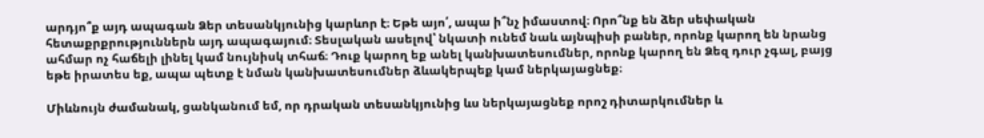արդյո՞ք այդ ապագան Ձեր տեսանկյունից կարևոր է։ Եթե այո՛, ապա ի՞նչ իմաստով։ Որո՞նք են ձեր սեփական հետաքրքրություններն այդ ապագայում։ Տեսլական ասելով՝ նկատի ունեմ նաև այնպիսի բաներ, որոնք կարող են նրանց ահմար ոչ հաճելի լինել կամ նույնիսկ տհաճ։ Դուք կարող եք անել կանխատեսումներ, որոնք կարող են Ձեզ դուր չգալ, բայց եթե իրատես եք, ապա պետք է նման կանխատեսումներ ձևակերպեք կամ ներկայացնեք։

Միևնույն ժամանակ, ցանկանում եմ, որ դրական տեսանկյունից ևս ներկայացնեք որոշ դիտարկումներ և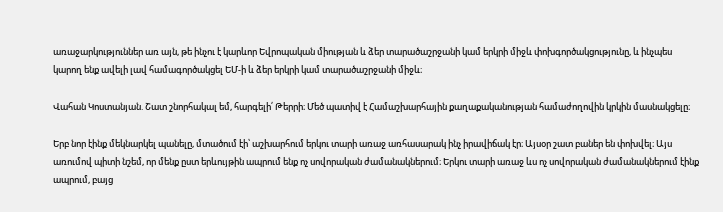առաջարկություններ առ այն, թե ինչու է կարևոր Եվրոպական միության և ձեր տարածաշրջանի կամ երկրի միջև փոխգործակցությունը, և ինչպես կարող ենք ավելի լավ համագործակցել ԵՄ-ի և ձեր երկրի կամ տարածաշրջանի միջև։

Վահան Կոստանյան. Շատ շնորհակալ եմ, հարգելի՛ Թերրի։ Մեծ պատիվ է Համաշխարհային քաղաքականության համաժողովին կրկին մասնակցելը։

Երբ նոր էինք մեկնարկել պանելը, մտածում էի՝ աշխարհում երկու տարի առաջ առհասարակ ինչ իրավիճակ էր։ Այսօր շատ բաներ են փոխվել։ Այս առումով պիտի նշեմ, որ մենք ըստ երևույթին ապրում ենք ոչ սովորական ժամանակներում։ Երկու տարի առաջ ևս ոչ սովորական ժամանակներում էինք ապրում, բայց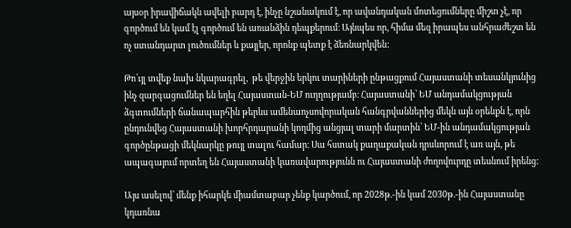այսօր իրավիճակն ավելի բարդ է, ինչը նշանակում է, որ ավանդական մոտեցումները միշտ չէ, որ գործում են կամ էլ գործում են առանձին դեպքերում։ Այնպես որ, հիմա մեզ իրապես անհրաժեշտ են ոչ ստանդարտ լուծումներ և քայլեր, որոնք պետք է ձեռնարկվեն:

Թո՛ւյլ տվեք նախ նկարագրել,  թե վերջին երկու տարիների ընթացքում Հայաստանի տեսանկյունից ինչ զարգացումներ են եղել Հայաստան-ԵՄ ուղղությամբ։ Հայաստանի՝ ԵՄ անդամակցության ձգտումների ճանապարհին թերևս ամենաոչսովորական հանգրվաններից մեկն այն օրենքն է, որն ընդունվեց Հայաստանի խորհրդարանի կողմից անցյալ տարի մարտին՝ ԵՄ-ին անդամակցության գործընթացի մեկնարկը թույլ տալու համար։ Սա հստակ քաղաքական դրսևորում է առ այն, թե ապագայում որտեղ են Հայաստանի կառավարությունն ու Հայաստանի ժողովուրդը տեսնում իրենց:

Այս ասելով՝ մենք իհարկե միամտաբար չենք կարծում, որ 2028թ.-ին կամ 2030թ.-ին Հայաստանը կդառնա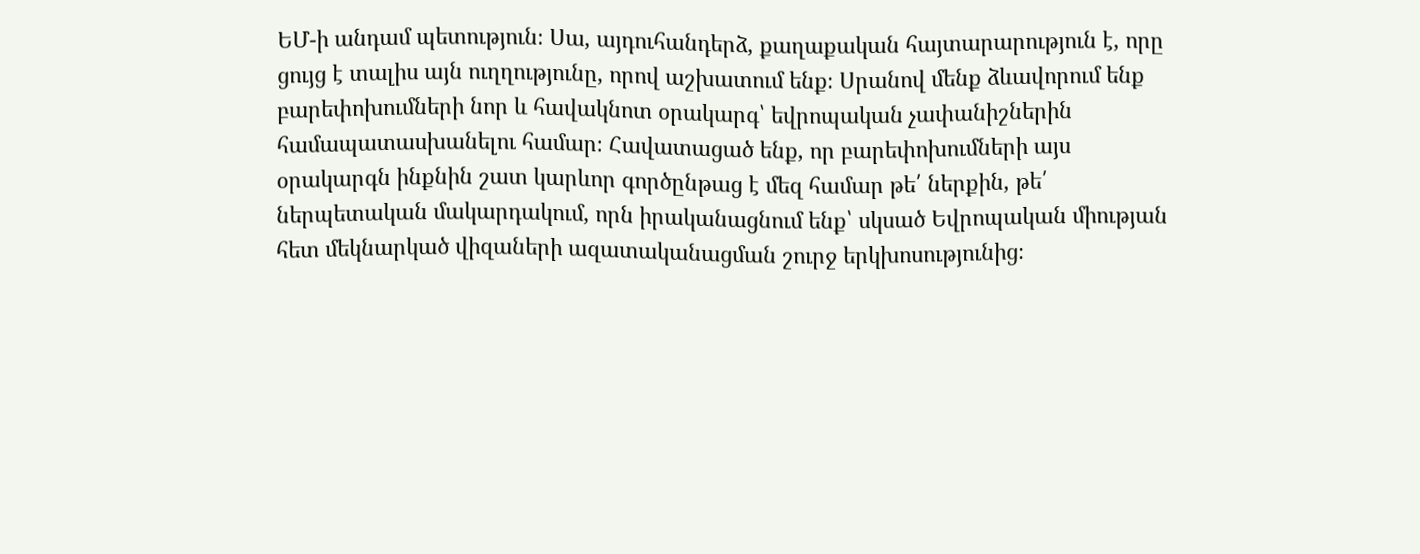ԵՄ-ի անդամ պետություն։ Սա, այդուհանդերձ, քաղաքական հայտարարություն է, որը ցույց է տալիս այն ուղղությունը, որով աշխատում ենք։ Սրանով մենք ձևավորում ենք բարեփոխումների նոր և հավակնոտ օրակարգ՝ եվրոպական չափանիշներին համապատասխանելու համար։ Հավատացած ենք, որ բարեփոխումների այս օրակարգն ինքնին շատ կարևոր գործընթաց է մեզ համար թե՛ ներքին, թե՛ ներպետական մակարդակում, որն իրականացնում ենք՝ սկսած Եվրոպական միության հետ մեկնարկած վիզաների ազատականացման շուրջ երկխոսությունից։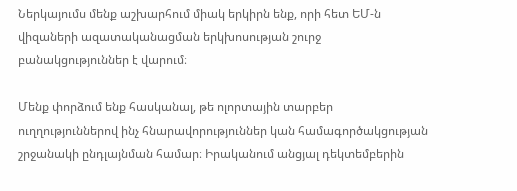Ներկայումս մենք աշխարհում միակ երկիրն ենք, որի հետ ԵՄ-ն վիզաների ազատականացման երկխոսության շուրջ բանակցություններ է վարում։

Մենք փորձում ենք հասկանալ, թե ոլորտային տարբեր ուղղություններով ինչ հնարավորություններ կան համագործակցության շրջանակի ընդլայնման համար։ Իրականում անցյալ դեկտեմբերին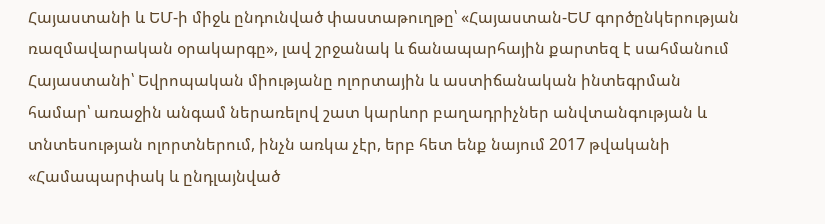Հայաստանի և ԵՄ-ի միջև ընդունված փաստաթուղթը՝ «Հայաստան-ԵՄ գործընկերության ռազմավարական օրակարգը», լավ շրջանակ և ճանապարհային քարտեզ է սահմանում Հայաստանի՝ Եվրոպական միությանը ոլորտային և աստիճանական ինտեգրման համար՝ առաջին անգամ ներառելով շատ կարևոր բաղադրիչներ անվտանգության և տնտեսության ոլորտներում, ինչն առկա չէր, երբ հետ ենք նայում 2017 թվականի «Համապարփակ և ընդլայնված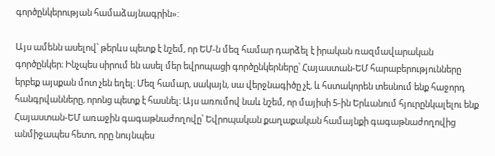գործընկերության համաձայնագրին»:

Այս ամենն ասելով՝ թերևս պետք է նշեմ, որ ԵՄ-ն մեզ համար դարձել է իրական ռազմավարական գործընկեր։ Ինչպես սիրում են ասել մեր եվրոպացի գործընկերները՝ Հայաստան-ԵՄ հարաբերությունները երբեք այսքան մոտ չեն եղել։ Մեզ համար, սակայն, սա վերջնագիծը չէ, և հստակորեն տեսնում ենք հաջորդ հանգրվանները, որոնց պետք է հասնել։ Այս առումով նաև նշեմ, որ մայիսի 5-ին Երևանում հյուրընկալելու ենք Հայաստան-ԵՄ առաջին գագաթնաժողովը՝ Եվրոպական քաղաքական համայնքի գագաթնաժողովից անմիջապես հետո, որը նույնպես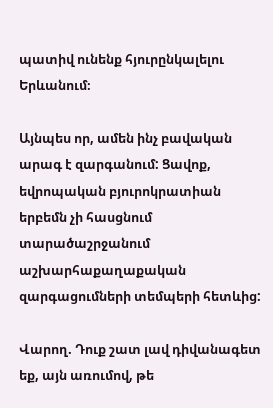պատիվ ունենք հյուրընկալելու Երևանում։

Այնպես որ, ամեն ինչ բավական արագ է զարգանում: Ցավոք, եվրոպական բյուրոկրատիան երբեմն չի հասցնում տարածաշրջանում աշխարհաքաղաքական զարգացումների տեմպերի հետևից:

Վարող. Դուք շատ լավ դիվանագետ եք, այն առումով, թե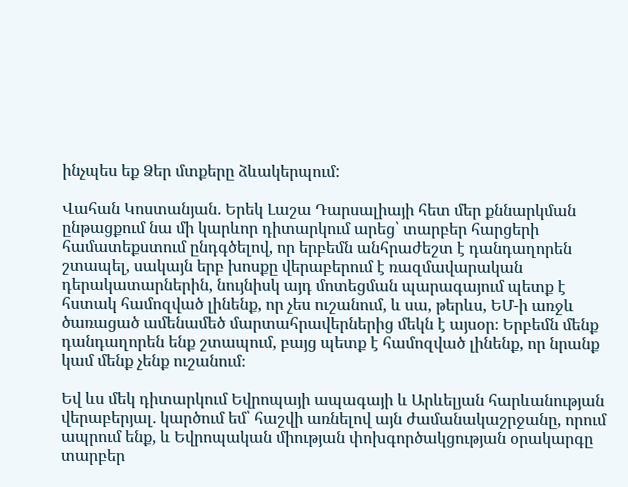ինչպես եք Ձեր մտքերը ձևակերպում:

Վահան Կոստանյան․ Երեկ Լաշա Դարսալիայի հետ մեր քննարկման ընթացքում նա մի կարևոր դիտարկում արեց՝ տարբեր հարցերի համատեքստում ընդգծելով, որ երբեմն անհրաժեշտ է դանդաղորեն շտապել, սակայն երբ խոսքը վերաբերում է ռազմավարական դերակատարներին, նույնիսկ այդ մոտեցման պարագայում պետք է հստակ համոզված լինենք, որ չես ուշանում, և սա, թերևս, ԵՄ-ի առջև ծառացած ամենամեծ մարտահրավերներից մեկն է այսօր։ Երբեմն մենք դանդաղորեն ենք շտապում, բայց պետք է համոզված լինենք, որ նրանք կամ մենք չենք ուշանում։

Եվ ևս մեկ դիտարկում Եվրոպայի ապագայի և Արևելյան հարևանության վերաբերյալ․ կարծում եմ՝ հաշվի առնելով այն ժամանակաշրջանը, որում ապրում ենք, և Եվրոպական միության փոխգործակցության օրակարգը տարբեր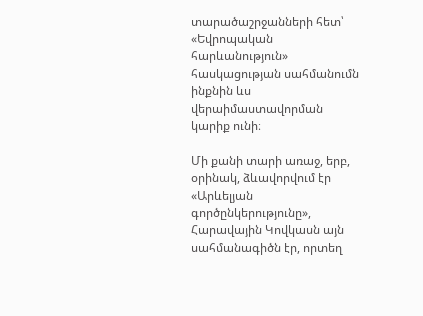տարածաշրջանների հետ՝ «Եվրոպական հարևանություն» հասկացության սահմանումն ինքնին ևս վերաիմաստավորման կարիք ունի։

Մի քանի տարի առաջ, երբ, օրինակ, ձևավորվում էր «Արևելյան գործընկերությունը», Հարավային Կովկասն այն սահմանագիծն էր, որտեղ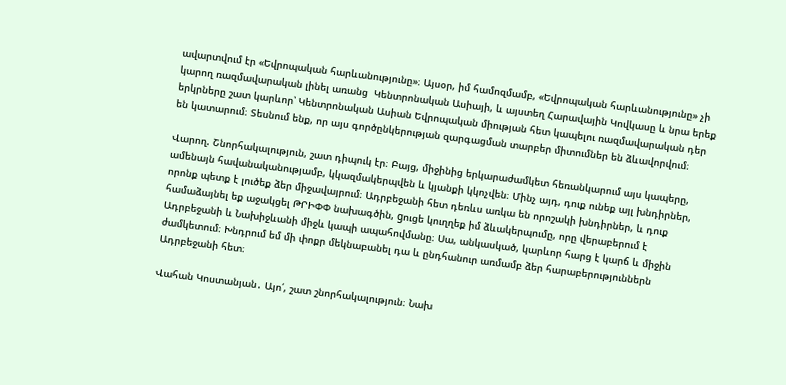ավարտվում էր «Եվրոպական հարևանությունը»։ Այսօր, իմ համոզմամբ, «Եվրոպական հարևանությունը» չի կարող ռազմավարական լինել առանց  Կենտրոնական Ասիայի, և այստեղ Հարավային Կովկասը և նրա երեք երկրները շատ կարևոր՝ Կենտրոնական Ասիան Եվրոպական միության հետ կապելու ռազմավարական դեր են կատարում։ Տեսնում ենք, որ այս գործընկերության զարգացման տարբեր միտումներ են ձևավորվում։

Վարող. Շնորհակալություն, շատ դիպուկ էր։ Բայց, միջինից երկարաժամկետ հեռանկարում այս կապերը, ամենայն հավանականությամբ, կկազմակերպվեն և կյանքի կկոչվեն։ Մինչ այդ, դուք ունեք այլ խնդիրներ, որոնք պետք է լուծեք ձեր միջավայրում։ Ադրբեջանի հետ դեռևս առկա են որոշակի խնդիրներ, և դուք համաձայնել եք աջակցել ԹՐԻՓՓ նախագծին, gուցե կուղղեք իմ ձևակերպումը, որը վերաբերում է Ադրբեջանի և Նախիջևանի միջև կապի ապահովմանը։ Սա, անկասկած, կարևոր հարց է կարճ և միջին ժամկետում։ Խնդրում եմ մի փոքր մեկնաբանել դա և ընդհանուր առմամբ ձեր հարաբերություններն Ադրբեջանի հետ։

Վահան Կոստանյան․ Այո՛, շատ շնորհակալություն։ Նախ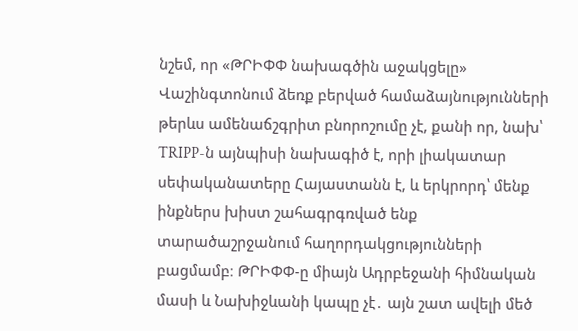նշեմ, որ «ԹՐԻՓՓ նախագծին աջակցելը» Վաշինգտոնում ձեռք բերված համաձայնությունների թերևս ամենաճշգրիտ բնորոշումը չէ, քանի որ, նախ՝ TRIPP-ն այնպիսի նախագիծ է, որի լիակատար սեփականատերը Հայաստանն է, և երկրորդ՝ մենք ինքներս խիստ շահագրգռված ենք տարածաշրջանում հաղորդակցությունների բացմամբ։ ԹՐԻՓՓ-ը միայն Ադրբեջանի հիմնական մասի և Նախիջևանի կապը չէ․ այն շատ ավելի մեծ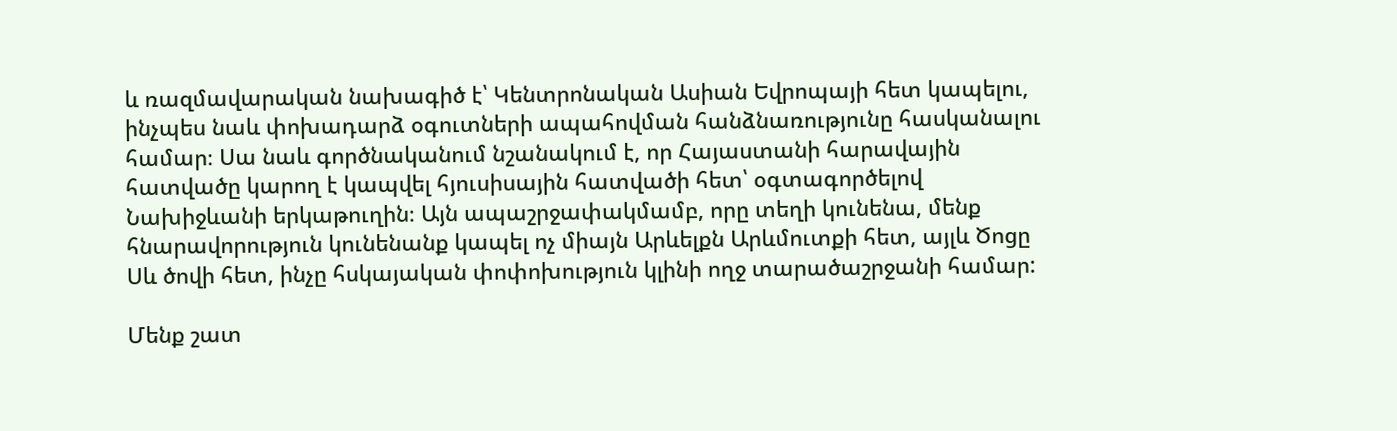և ռազմավարական նախագիծ է՝ Կենտրոնական Ասիան Եվրոպայի հետ կապելու, ինչպես նաև փոխադարձ օգուտների ապահովման հանձնառությունը հասկանալու համար։ Սա նաև գործնականում նշանակում է, որ Հայաստանի հարավային հատվածը կարող է կապվել հյուսիսային հատվածի հետ՝ օգտագործելով Նախիջևանի երկաթուղին։ Այն ապաշրջափակմամբ, որը տեղի կունենա, մենք հնարավորություն կունենանք կապել ոչ միայն Արևելքն Արևմուտքի հետ, այլև Ծոցը Սև ծովի հետ, ինչը հսկայական փոփոխություն կլինի ողջ տարածաշրջանի համար:

Մենք շատ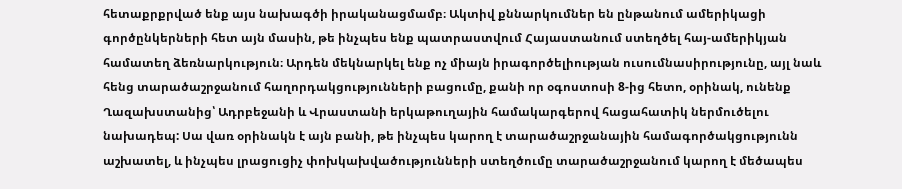հետաքրքրված ենք այս նախագծի իրականացմամբ։ Ակտիվ քննարկումներ են ընթանում ամերիկացի գործընկերների հետ այն մասին, թե ինչպես ենք պատրաստվում Հայաստանում ստեղծել հայ-ամերիկյան համատեղ ձեռնարկություն։ Արդեն մեկնարկել ենք ոչ միայն իրագործելիության ուսումնասիրությունը, այլ նաև հենց տարածաշրջանում հաղորդակցությունների բացումը, քանի որ օգոստոսի 8-ից հետո, օրինակ, ունենք Ղազախստանից՝ Ադրբեջանի և Վրաստանի երկաթուղային համակարգերով հացահատիկ ներմուծելու նախադեպ: Սա վառ օրինակն է այն բանի, թե ինչպես կարող է տարածաշրջանային համագործակցությունն աշխատել, և ինչպես լրացուցիչ փոխկախվածությունների ստեղծումը տարածաշրջանում կարող է մեծապես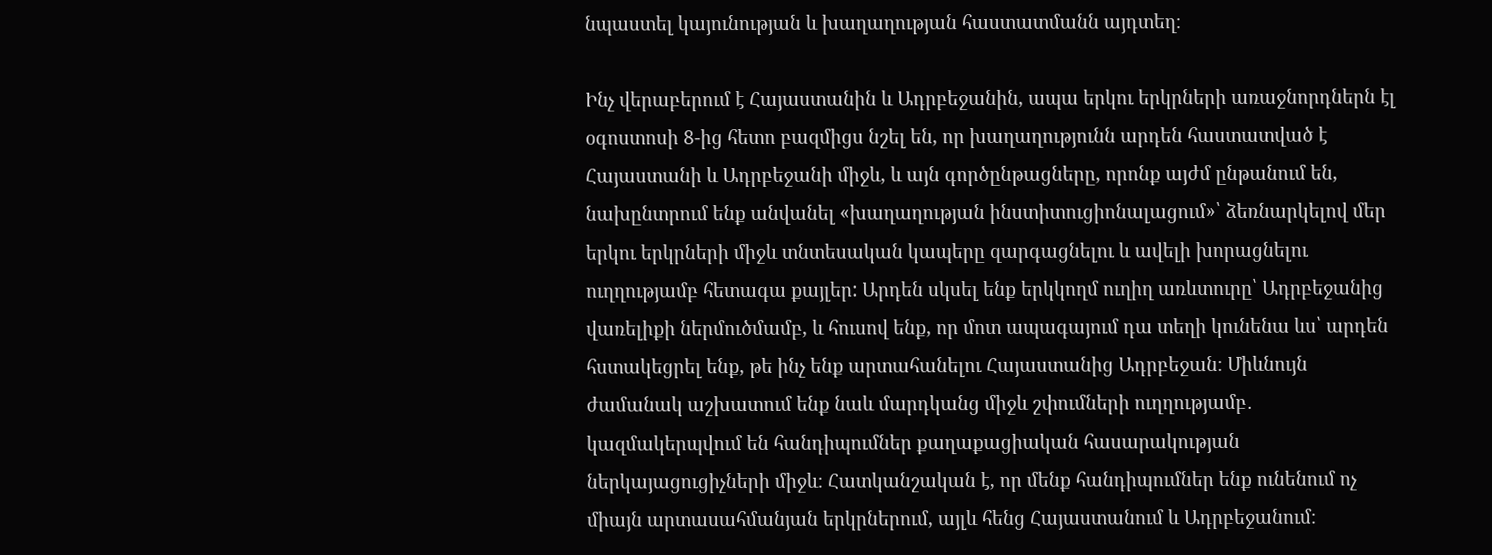նպաստել կայունության և խաղաղության հաստատմանն այդտեղ։

Ինչ վերաբերում է Հայաստանին և Ադրբեջանին, ապա երկու երկրների առաջնորդներն էլ օգոստոսի 8-ից հետո բազմիցս նշել են, որ խաղաղությունն արդեն հաստատված է Հայաստանի և Ադրբեջանի միջև, և այն գործընթացները, որոնք այժմ ընթանում են, նախընտրում ենք անվանել «խաղաղության ինստիտուցիոնալացում»՝ ձեռնարկելով մեր երկու երկրների միջև տնտեսական կապերը զարգացնելու և ավելի խորացնելու ուղղությամբ հետագա քայլեր: Արդեն սկսել ենք երկկողմ ուղիղ առևտուրը՝ Ադրբեջանից վառելիքի ներմուծմամբ, և հուսով ենք, որ մոտ ապագայում դա տեղի կունենա ևս՝ արդեն հստակեցրել ենք, թե ինչ ենք արտահանելու Հայաստանից Ադրբեջան։ Միևնույն ժամանակ աշխատում ենք նաև մարդկանց միջև շփումների ուղղությամբ․ կազմակերպվում են հանդիպումներ քաղաքացիական հասարակության ներկայացուցիչների միջև։ Հատկանշական է, որ մենք հանդիպումներ ենք ունենում ոչ միայն արտասահմանյան երկրներում, այլև հենց Հայաստանում և Ադրբեջանում։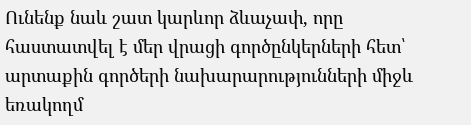Ունենք նաև շատ կարևոր ձևաչափ, որը հաստատվել է մեր վրացի գործընկերների հետ՝ արտաքին գործերի նախարարությունների միջև եռակողմ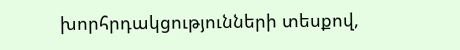խորհրդակցությունների տեսքով,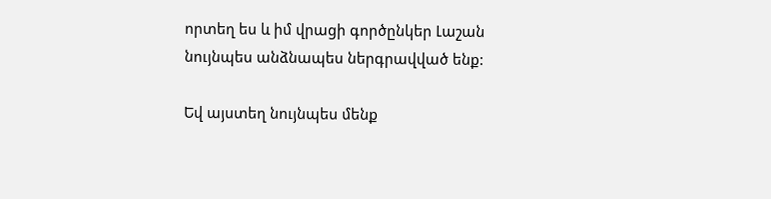որտեղ ես և իմ վրացի գործընկեր Լաշան նույնպես անձնապես ներգրավված ենք:

Եվ այստեղ նույնպես մենք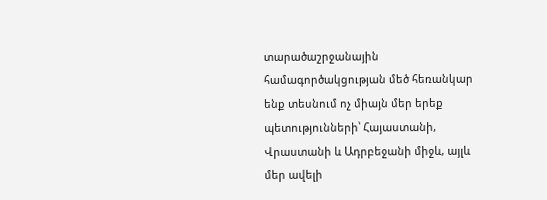տարածաշրջանային համագործակցության մեծ հեռանկար ենք տեսնում ոչ միայն մեր երեք պետությունների՝ Հայաստանի, Վրաստանի և Ադրբեջանի միջև, այլև մեր ավելի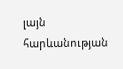լայն հարևանության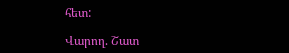հետ:

Վարող. Շատ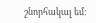շնորհակալ եմ: